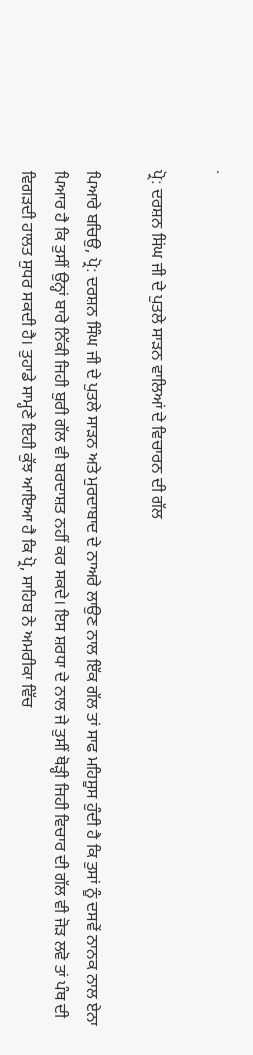.

ਪ੍ਰੋ: ਦਰਸ਼ਨ ਸਿਂਘ ਜੀ ਦੇ ਪੁਤਲੇ ਸਾੜਨ ਵਾਲਿਆਂ ਦੇ ਵਿਚਾਰਨ ਦੀ ਗੱਲ

ਪਿਆਰੇ ਬਚਿਉ, ਪ੍ਰੋ: ਦਰਸ਼ਨ ਸਿੰਘ ਜੀ ਦੇ ਪੁਤਲੇ ਸਾੜਨ ਅਤੇ ਮੁਰਦਾਬਾਦ ਦੇ ਨਾਅਰੇ ਲਾਉਣ ਨਾਲ ਇੱਕ ਗੱਲ ਤਾਂ ਸਾਫ ਮਹਿਸੂਸ ਹੁੰਦੀ ਹੈ ਕਿ ਤੁਸਾਂ ਨੂੰ ਦਸਵੇਂ ਨਾਨਕ ਨਾਲ ਏਨਾ ਪਿਆਰ ਹੈ ਕਿ ਤੁਸੀਂ ਉਨ੍ਹਾਂ ਬਾਰੇ ਨਿੱਕੀ ਜਿਹੀ ਬੁਰੀ ਗੱਲ ਵੀ ਬਰਦਾਸ਼ਤ ਨਹੀਂ ਕਰ ਸਕਦੇ। ਇਸ ਸ਼ਰਧਾ ਦੇ ਨਾਲ ਜੇ ਤੁਸੀਂ ਥੋੜ੍ਹੀ ਜਿਹੀ ਵਿਚਾਰ ਦੀ ਗੱਲ ਵੀ ਜੋੜ ਲਵੋ ਤਾਂ ਪੰਥ ਦੀ ਵਿਗੜਦੀ ਹਾਲਤ ਸੁਧਰ ਸਕਦੀ ਹੈ। ਤੁਹਾਡੇ ਸਾਮ੍ਹਣੇ ਇਹੀ ਕੁੱਝ ਆਇਆ ਹੈ ਕਿ ਪ੍ਰੋ, ਸਾਹਿਬ ਨੇ ਅਮਰੀਕਾ ਵਿੱਚ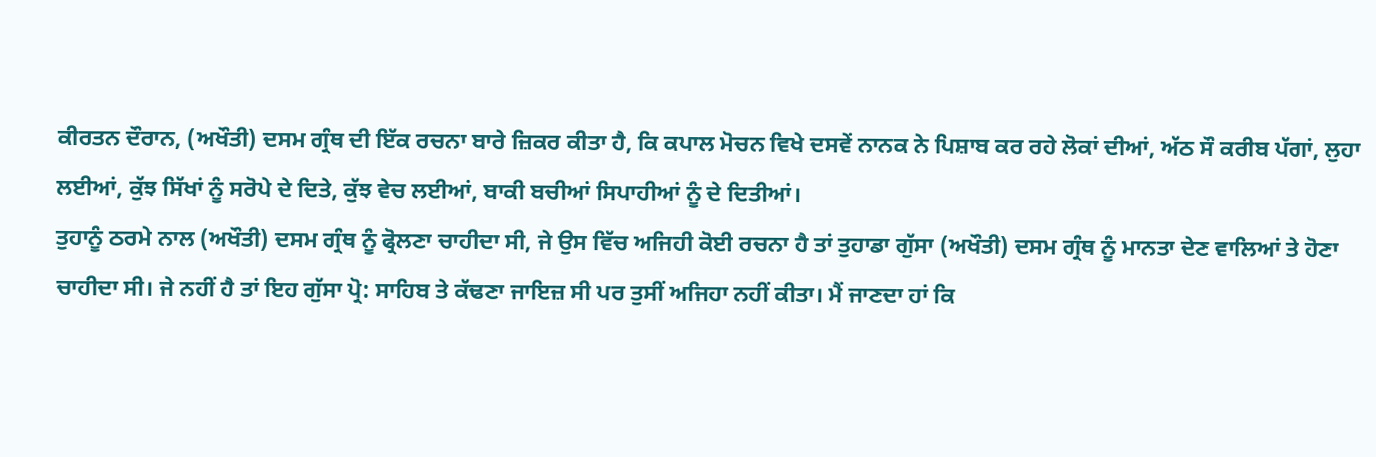ਕੀਰਤਨ ਦੌਰਾਨ, (ਅਖੌਤੀ) ਦਸਮ ਗ੍ਰੰਥ ਦੀ ਇੱਕ ਰਚਨਾ ਬਾਰੇ ਜ਼ਿਕਰ ਕੀਤਾ ਹੈ, ਕਿ ਕਪਾਲ ਮੋਚਨ ਵਿਖੇ ਦਸਵੇਂ ਨਾਨਕ ਨੇ ਪਿਸ਼ਾਬ ਕਰ ਰਹੇ ਲੋਕਾਂ ਦੀਆਂ, ਅੱਠ ਸੌ ਕਰੀਬ ਪੱਗਾਂ, ਲੁਹਾ ਲਈਆਂ, ਕੁੱਝ ਸਿੱਖਾਂ ਨੂੰ ਸਰੋਪੇ ਦੇ ਦਿਤੇ, ਕੁੱਝ ਵੇਚ ਲਈਆਂ, ਬਾਕੀ ਬਚੀਆਂ ਸਿਪਾਹੀਆਂ ਨੂੰ ਦੇ ਦਿਤੀਆਂ।
ਤੁਹਾਨੂੰ ਠਰਮੇ ਨਾਲ (ਅਖੌਤੀ) ਦਸਮ ਗ੍ਰੰਥ ਨੂੰ ਫ੍ਰੋਲਣਾ ਚਾਹੀਦਾ ਸੀ, ਜੇ ਉਸ ਵਿੱਚ ਅਜਿਹੀ ਕੋਈ ਰਚਨਾ ਹੈ ਤਾਂ ਤੁਹਾਡਾ ਗੁੱਸਾ (ਅਖੌਤੀ) ਦਸਮ ਗ੍ਰੰਥ ਨੂੰ ਮਾਨਤਾ ਦੇਣ ਵਾਲਿਆਂ ਤੇ ਹੋਣਾ ਚਾਹੀਦਾ ਸੀ। ਜੇ ਨਹੀਂ ਹੈ ਤਾਂ ਇਹ ਗੁੱਸਾ ਪ੍ਰੋ: ਸਾਹਿਬ ਤੇ ਕੱਢਣਾ ਜਾਇਜ਼ ਸੀ ਪਰ ਤੁਸੀਂ ਅਜਿਹਾ ਨਹੀਂ ਕੀਤਾ। ਮੈਂ ਜਾਣਦਾ ਹਾਂ ਕਿ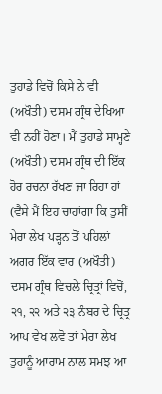ਤੁਹਾਡੇ ਵਿਚੋਂ ਕਿਸੇ ਨੇ ਵੀ (ਅਖੌਤੀ) ਦਸਮ ਗ੍ਰੰਥ ਦੇਖਿਆ ਵੀ ਨਹੀਂ ਹੋਣਾ। ਮੈਂ ਤੁਹਾਡੇ ਸਾਮ੍ਹਣੇ (ਅਖੌਤੀ) ਦਸਮ ਗ੍ਰੰਥ ਦੀ ਇੱਕ ਹੋਰ ਰਚਨਾ ਰੱਖਣ ਜਾ ਰਿਹਾ ਹਾਂ (ਵੈਸੇ ਮੈਂ ਇਹ ਚਾਹਾਂਗਾ ਕਿ ਤੁਸੀਂ ਮੇਰਾ ਲੇਖ ਪੜ੍ਹਨ ਤੋਂ ਪਹਿਲਾਂ ਅਗਰ ਇੱਕ ਵਾਰ (ਅਖੌਤੀ) ਦਸਮ ਗ੍ਰੰਥ ਵਿਚਲੇ ਚ੍ਰਿਤ੍ਰਾਂ ਵਿਚੋਂ, ੨੧, ੨੨ ਅਤੇ ੨੩ ਨੰਬਰ ਦੇ ਚ੍ਰਿਤ੍ਰ ਆਪ ਵੇਖ ਲਵੋ ਤਾਂ ਮੇਰਾ ਲੇਖ ਤੁਹਾਨੂੰ ਆਰਾਮ ਨਾਲ ਸਮਝ ਆ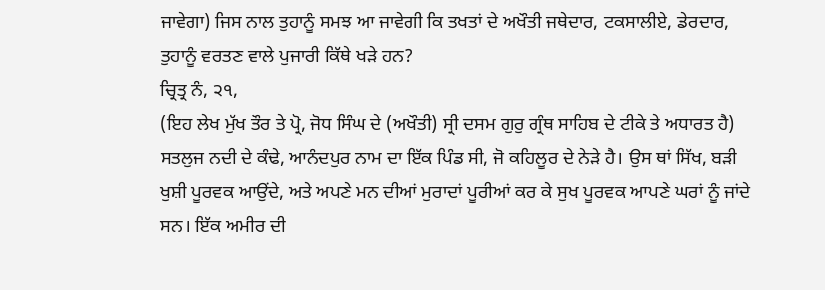ਜਾਵੇਗਾ) ਜਿਸ ਨਾਲ ਤੁਹਾਨੂੰ ਸਮਝ ਆ ਜਾਵੇਗੀ ਕਿ ਤਖਤਾਂ ਦੇ ਅਖੌਤੀ ਜਥੇਦਾਰ, ਟਕਸਾਲੀਏ, ਡੇਰਦਾਰ, ਤੁਹਾਨੂੰ ਵਰਤਣ ਵਾਲੇ ਪੁਜਾਰੀ ਕਿੱਥੇ ਖੜੇ ਹਨ?
ਚ੍ਰਿਤ੍ਰ ਨੰ, ੨੧,
(ਇਹ ਲੇਖ ਮੁੱਖ ਤੌਰ ਤੇ ਪ੍ਰੋ, ਜੋਧ ਸਿੰਘ ਦੇ (ਅਖੌਤੀ) ਸ੍ਰੀ ਦਸਮ ਗੁਰੁ ਗ੍ਰੰਥ ਸਾਹਿਬ ਦੇ ਟੀਕੇ ਤੇ ਅਧਾਰਤ ਹੈ)
ਸਤਲੁਜ ਨਦੀ ਦੇ ਕੰਢੇ, ਆਨੰਦਪੁਰ ਨਾਮ ਦਾ ਇੱਕ ਪਿੰਡ ਸੀ, ਜੋ ਕਹਿਲੂਰ ਦੇ ਨੇੜੇ ਹੈ। ਉਸ ਥਾਂ ਸਿੱਖ, ਬੜੀ ਖੁਸ਼ੀ ਪੂਰਵਕ ਆਉਂਦੇ, ਅਤੇ ਅਪਣੇ ਮਨ ਦੀਆਂ ਮੁਰਾਦਾਂ ਪੂਰੀਆਂ ਕਰ ਕੇ ਸੁਖ ਪੂਰਵਕ ਆਪਣੇ ਘਰਾਂ ਨੂੰ ਜਾਂਦੇ ਸਨ। ਇੱਕ ਅਮੀਰ ਦੀ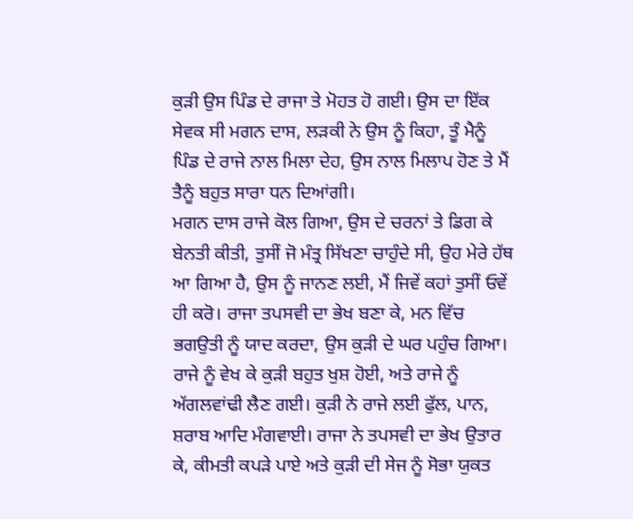ਕੁੜੀ ਉਸ ਪਿੰਡ ਦੇ ਰਾਜਾ ਤੇ ਮੋਹਤ ਹੋ ਗਈ। ਉਸ ਦਾ ਇੱਕ ਸੇਵਕ ਸੀ ਮਗਨ ਦਾਸ, ਲੜਕੀ ਨੇ ਉਸ ਨੂੰ ਕਿਹਾ, ਤੂੰ ਮੈਨੂੰ ਪਿੰਡ ਦੇ ਰਾਜੇ ਨਾਲ ਮਿਲਾ ਦੇਹ, ਉਸ ਨਾਲ ਮਿਲਾਪ ਹੋਣ ਤੇ ਮੈਂ ਤੈਨੂੰ ਬਹੁਤ ਸਾਰਾ ਧਨ ਦਿਆਂਗੀ।
ਮਗਨ ਦਾਸ ਰਾਜੇ ਕੋਲ ਗਿਆ, ਉਸ ਦੇ ਚਰਨਾਂ ਤੇ ਡਿਗ ਕੇ ਬੇਨਤੀ ਕੀਤੀ, ਤੁਸੀਂ ਜੋ ਮੰਤ੍ਰ ਸਿੱਖਣਾ ਚਾਹੁੰਦੇ ਸੀ, ਉਹ ਮੇਰੇ ਹੱਥ ਆ ਗਿਆ ਹੈ, ਉਸ ਨੂੰ ਜਾਨਣ ਲਈ, ਮੈਂ ਜਿਵੇਂ ਕਹਾਂ ਤੁਸੀਂ ਓਵੇਂ ਹੀ ਕਰੋ। ਰਾਜਾ ਤਪਸਵੀ ਦਾ ਭੇਖ ਬਣਾ ਕੇ, ਮਨ ਵਿੱਚ ਭਗਉਤੀ ਨੂੰ ਯਾਦ ਕਰਦਾ, ਉਸ ਕੁੜੀ ਦੇ ਘਰ ਪਹੁੰਚ ਗਿਆ। ਰਾਜੇ ਨੂੰ ਵੇਖ ਕੇ ਕੁੜੀ ਬਹੁਤ ਖੁਸ਼ ਹੋਈ, ਅਤੇ ਰਾਜੇ ਨੂੰ ਅੱਗਲਵਾਂਢੀ ਲੈਣ ਗਈ। ਕੁੜੀ ਨੇ ਰਾਜੇ ਲਈ ਫੁੱਲ, ਪਾਨ, ਸ਼ਰਾਬ ਆਦਿ ਮੰਗਵਾਈ। ਰਾਜਾ ਨੇ ਤਪਸਵੀ ਦਾ ਭੇਖ ਉਤਾਰ ਕੇ, ਕੀਮਤੀ ਕਪੜੇ ਪਾਏ ਅਤੇ ਕੁੜੀ ਦੀ ਸੇਜ ਨੂੰ ਸੋਭਾ ਯੁਕਤ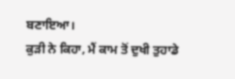ਬਣਾਇਆ।
ਕੁੜੀ ਨੇ ਕਿਹਾ, ਮੈਂ ਕਾਮ ਤੋਂ ਦੁਖੀ ਤੁਹਾਡੇ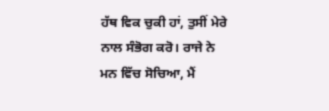ਹੱਥ ਵਿਕ ਚੁਕੀ ਹਾਂ, ਤੁਸੀਂ ਮੇਰੇ ਨਾਲ ਸੰਭੋਗ ਕਰੋ। ਰਾਜੇ ਨੇ ਮਨ ਵਿੱਚ ਸੋਚਿਆ, ਮੈਂ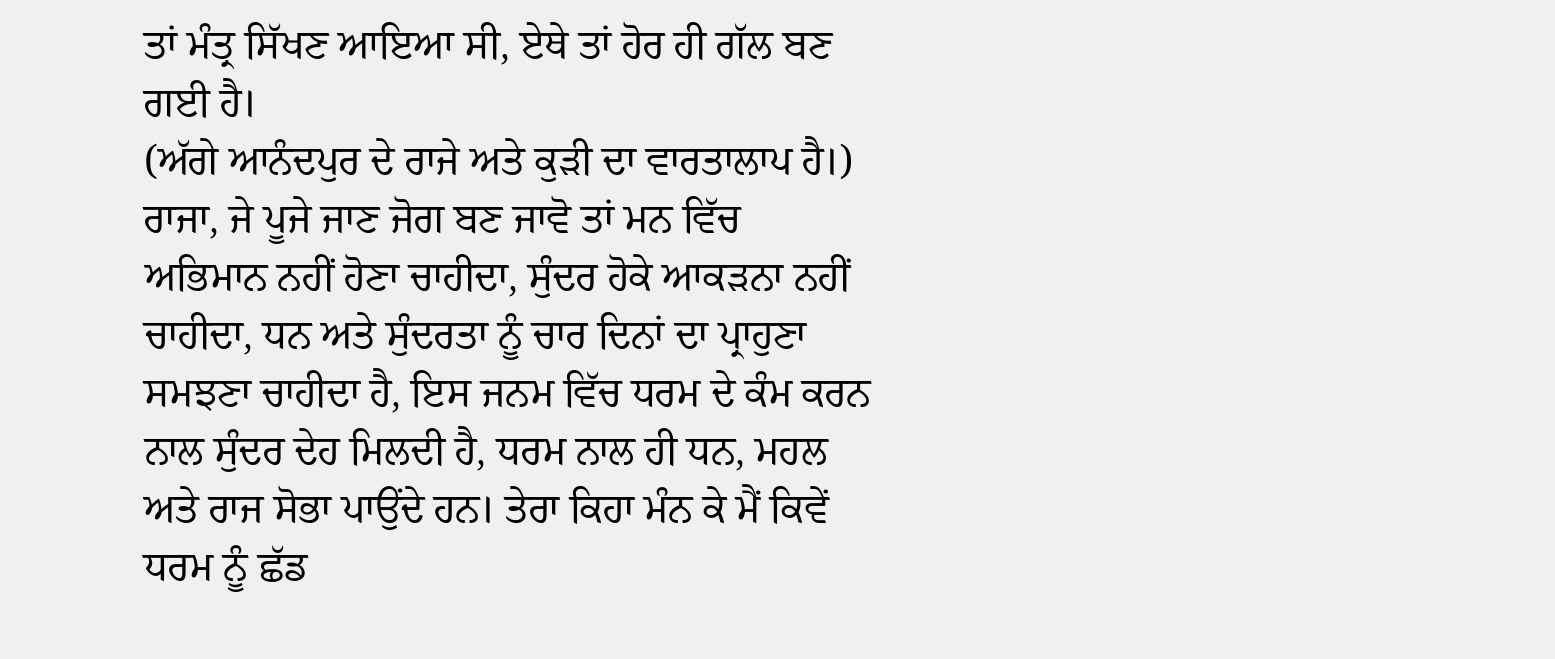ਤਾਂ ਮੰਤ੍ਰ ਸਿੱਖਣ ਆਇਆ ਸੀ, ਏਥੇ ਤਾਂ ਹੋਰ ਹੀ ਗੱਲ ਬਣ ਗਈ ਹੈ।
(ਅੱਗੇ ਆਨੰਦਪੁਰ ਦੇ ਰਾਜੇ ਅਤੇ ਕੁੜੀ ਦਾ ਵਾਰਤਾਲਾਪ ਹੈ।)
ਰਾਜਾ, ਜੇ ਪੂਜੇ ਜਾਣ ਜੋਗ ਬਣ ਜਾਵੋ ਤਾਂ ਮਨ ਵਿੱਚ ਅਭਿਮਾਨ ਨਹੀਂ ਹੋਣਾ ਚਾਹੀਦਾ, ਸੁੰਦਰ ਹੋਕੇ ਆਕੜਨਾ ਨਹੀਂ ਚਾਹੀਦਾ, ਧਨ ਅਤੇ ਸੁੰਦਰਤਾ ਨੂੰ ਚਾਰ ਦਿਨਾਂ ਦਾ ਪ੍ਰਾਹੁਣਾ ਸਮਝਣਾ ਚਾਹੀਦਾ ਹੈ, ਇਸ ਜਨਮ ਵਿੱਚ ਧਰਮ ਦੇ ਕੰਮ ਕਰਨ ਨਾਲ ਸੁੰਦਰ ਦੇਹ ਮਿਲਦੀ ਹੈ, ਧਰਮ ਨਾਲ ਹੀ ਧਨ, ਮਹਲ ਅਤੇ ਰਾਜ ਸੋਭਾ ਪਾਉਂਦੇ ਹਨ। ਤੇਰਾ ਕਿਹਾ ਮੰਨ ਕੇ ਮੈਂ ਕਿਵੇਂ ਧਰਮ ਨੂੰ ਛੱਡ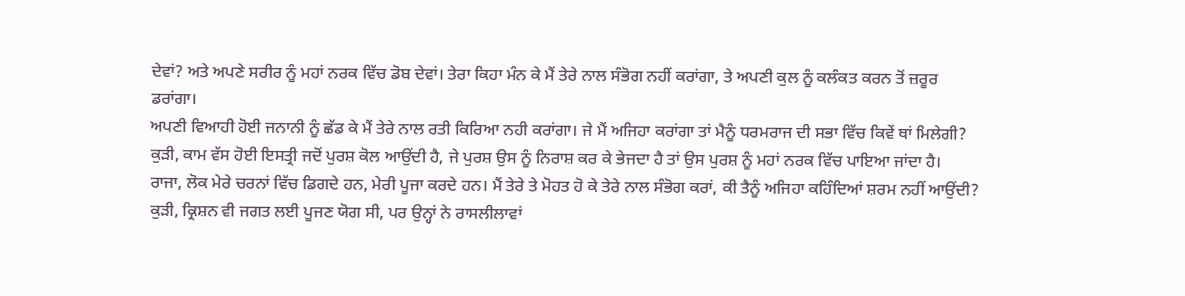ਦੇਵਾਂ? ਅਤੇ ਅਪਣੇ ਸਰੀਰ ਨੂੰ ਮਹਾਂ ਨਰਕ ਵਿੱਚ ਡੋਬ ਦੇਵਾਂ। ਤੇਰਾ ਕਿਹਾ ਮੰਨ ਕੇ ਮੈਂ ਤੇਰੇ ਨਾਲ ਸੰਭੋਗ ਨਹੀਂ ਕਰਾਂਗਾ, ਤੇ ਅਪਣੀ ਕੁਲ ਨੂੰ ਕਲੰਕਤ ਕਰਨ ਤੋਂ ਜ਼ਰੂਰ ਡਰਾਂਗਾ।
ਅਪਣੀ ਵਿਆਹੀ ਹੋਈ ਜਨਾਨੀ ਨੂੰ ਛੱਡ ਕੇ ਮੈਂ ਤੇਰੇ ਨਾਲ ਰਤੀ ਕਿਰਿਆ ਨਹੀ ਕਰਾਂਗਾ। ਜੇ ਮੈਂ ਅਜਿਹਾ ਕਰਾਂਗਾ ਤਾਂ ਮੈਨੂੰ ਧਰਮਰਾਜ ਦੀ ਸਭਾ ਵਿੱਚ ਕਿਵੇਂ ਥਾਂ ਮਿਲੇਗੀ?
ਕੁੜੀ, ਕਾਮ ਵੱਸ ਹੋਈ ਇਸਤ੍ਰੀ ਜਦੋਂ ਪੁਰਸ਼ ਕੋਲ ਆਉਂਦੀ ਹੈ, ਜੇ ਪੁਰਸ਼ ਉਸ ਨੂੰ ਨਿਰਾਸ਼ ਕਰ ਕੇ ਭੇਜਦਾ ਹੈ ਤਾਂ ਉਸ ਪੁਰਸ਼ ਨੂੰ ਮਹਾਂ ਨਰਕ ਵਿੱਚ ਪਾਇਆ ਜਾਂਦਾ ਹੈ।
ਰਾਜਾ, ਲੋਕ ਮੇਰੇ ਚਰਨਾਂ ਵਿੱਚ ਡਿਗਦੇ ਹਨ, ਮੇਰੀ ਪੂਜਾ ਕਰਦੇ ਹਨ। ਮੈਂ ਤੇਰੇ ਤੇ ਮੋਹਤ ਹੋ ਕੇ ਤੇਰੇ ਨਾਲ ਸੰਭੋਗ ਕਰਾਂ, ਕੀ ਤੈਨੂੰ ਅਜਿਹਾ ਕਹਿੰਦਿਆਂ ਸ਼ਰਮ ਨਹੀਂ ਆਉਂਦੀ?
ਕੁੜੀ, ਕ੍ਰਿਸ਼ਨ ਵੀ ਜਗਤ ਲਈ ਪੂਜਣ ਯੋਗ ਸੀ, ਪਰ ਉਨ੍ਹਾਂ ਨੇ ਰਾਸਲੀਲਾਵਾਂ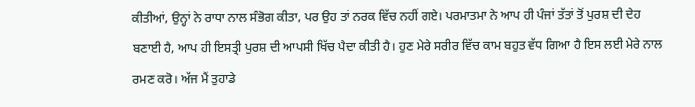ਕੀਤੀਆਂ, ਉਨ੍ਹਾਂ ਨੇ ਰਾਧਾ ਨਾਲ ਸੰਭੋਗ ਕੀਤਾ, ਪਰ ਉਹ ਤਾਂ ਨਰਕ ਵਿੱਚ ਨਹੀਂ ਗਏ। ਪਰਮਾਤਮਾ ਨੇ ਆਪ ਹੀ ਪੰਜਾਂ ਤੱਤਾਂ ਤੋਂ ਪੁਰਸ਼ ਦੀ ਦੇਹ ਬਣਾਈ ਹੈ, ਆਪ ਹੀ ਇਸਤ੍ਰੀ ਪੁਰਸ਼ ਦੀ ਆਪਸੀ ਖਿੱਚ ਪੈਦਾ ਕੀਤੀ ਹੈ। ਹੁਣ ਮੇਰੇ ਸਰੀਰ ਵਿੱਚ ਕਾਮ ਬਹੁਤ ਵੱਧ ਗਿਆ ਹੈ ਇਸ ਲਈ ਮੇਰੇ ਨਾਲ ਰਮਣ ਕਰੋ। ਅੱਜ ਮੈਂ ਤੁਹਾਡੇ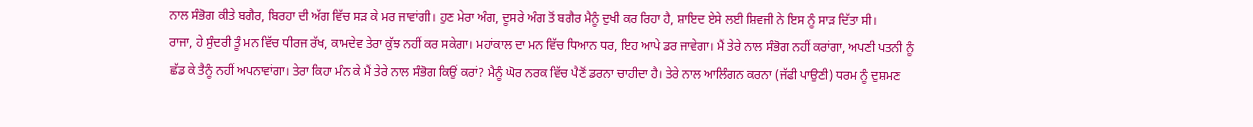ਨਾਲ ਸੰਭੋਗ ਕੀਤੇ ਬਗੈਰ, ਬਿਰਹਾ ਦੀ ਅੱਗ ਵਿੱਚ ਸੜ ਕੇ ਮਰ ਜਾਵਾਂਗੀ। ਹੁਣ ਮੇਰਾ ਅੰਗ, ਦੂਸਰੇ ਅੰਗ ਤੋਂ ਬਗੈਰ ਮੈਨੂੰ ਦੁਖੀ ਕਰ ਰਿਹਾ ਹੈ, ਸ਼ਾਇਦ ਏਸੇ ਲਈ ਸ਼ਿਵਜੀ ਨੇ ਇਸ ਨੂੰ ਸਾੜ ਦਿੱਤਾ ਸੀ।
ਰਾਜਾ, ਹੇ ਸੁੰਦਰੀ ਤੂੰ ਮਨ ਵਿੱਚ ਧੀਰਜ ਰੱਖ, ਕਾਮਦੇਵ ਤੇਰਾ ਕੁੱਝ ਨਹੀਂ ਕਰ ਸਕੇਗਾ। ਮਹਾਂਕਾਲ ਦਾ ਮਨ ਵਿੱਚ ਧਿਆਨ ਧਰ, ਇਹ ਆਪੇ ਡਰ ਜਾਵੇਗਾ। ਮੈਂ ਤੇਰੇ ਨਾਲ ਸੰਭੋਗ ਨਹੀਂ ਕਰਾਂਗਾ, ਅਪਣੀ ਪਤਨੀ ਨੂੰ ਛੱਡ ਕੇ ਤੈਨੂੰ ਨਹੀਂ ਅਪਨਾਵਾਂਗਾ। ਤੇਰਾ ਕਿਹਾ ਮੰਨ ਕੇ ਮੈਂ ਤੇਰੇ ਨਾਲ ਸੰਭੋਗ ਕਿਉਂ ਕਰਾਂ? ਮੈਨੂੰ ਘੋਰ ਨਰਕ ਵਿੱਚ ਪੈਣੋਂ ਡਰਨਾ ਚਾਹੀਦਾ ਹੈ। ਤੇਰੇ ਨਾਲ ਆਲਿੰਗਨ ਕਰਨਾ (ਜੱਫੀ ਪਾਉਣੀ) ਧਰਮ ਨੂੰ ਦੁਸ਼ਮਣ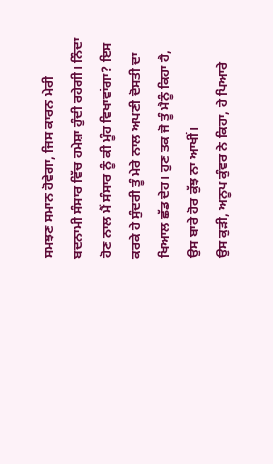ਸਮਝਣ ਸਮਾਨ ਹੋਵੇਗਾ, ਜਿਸ ਕਾਰਨ ਮੇਰੀ ਬਦਨਾਮੀ ਸੰਸਾਰ ਵਿੱਚ ਹਮੇਸ਼ਾ ਹੁੰਦੀ ਰਹੇਗੀ। ਨਿੰਦਾ ਹੋਣ ਨਾਲ ਮੈਂ ਸੰਸਾਰ ਨੂੰ ਕੀ ਮੂੰਹ ਵਿਖਾਵਾਂਗਾ? ਇਸ ਕਰਕੇ ਹੇ ਸੁੰਦਰੀ ਤੂੰ ਮੇਰੇ ਨਾਲ ਅਪਣੀ ਦੋਸਤੀ ਦਾ ਖਿਆਲ ਛੱਡ ਦੇਹ। ਹੁਣ ਤਕ ਜੋ ਤੂੰ ਮੈਨੂੰ ਕਿਹਾ ਹੈ, ਉਸ ਬਾਰੇ ਹੋਰ ਕੁੱਝ ਨਾ ਆਖੀਂ।
ਉਸ ਕੁੜੀ, ਅਨੂਪ ਕੁੰਵਰ ਨੇ ਕਿਹਾ, ਹੇ ਪਿਆਰੇ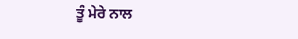ਤੂੰ ਮੇਰੇ ਨਾਲ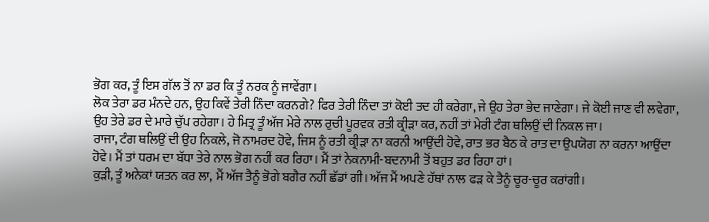ਭੋਗ ਕਰ, ਤੂੰ ਇਸ ਗੱਲ ਤੋਂ ਨਾ ਡਰ ਕਿ ਤੂੰ ਨਰਕ ਨੂੰ ਜਾਵੇਂਗਾ।
ਲੋਕ ਤੇਰਾ ਡਰ ਮੰਨਦੇ ਹਨ, ਉਹ ਕਿਵੇਂ ਤੇਰੀ ਨਿੰਦਾ ਕਰਨਗੇ? ਫਿਰ ਤੇਰੀ ਨਿੰਦਾ ਤਾਂ ਕੋਈ ਤਦ ਹੀ ਕਰੇਗਾ, ਜੇ ਉਹ ਤੇਰਾ ਭੇਦ ਜਾਣੇਗਾ। ਜੇ ਕੋਈ ਜਾਣ ਵੀ ਲਵੇਗਾ, ਉਹ ਤੇਰੇ ਡਰ ਦੇ ਮਾਰੇ ਚੁੱਪ ਰਹੇਗਾ। ਹੇ ਮਿਤ੍ਰ ਤੂੰ ਅੱਜ ਮੇਰੇ ਨਾਲ ਰੁਚੀ ਪੂਰਵਕ ਰਤੀ ਕ੍ਰੀੜਾ ਕਰ, ਨਹੀਂ ਤਾਂ ਮੇਰੀ ਟੰਗ ਥਲਿਉਂ ਦੀ ਨਿਕਲ ਜਾ।
ਰਾਜਾ, ਟੰਗ ਥਲਿਉਂ ਦੀ ਉਹ ਨਿਕਲੇ, ਜੋ ਨਾਮਰਦ ਹੋਵੇ, ਜਿਸ ਨੂੰ ਰਤੀ ਕ੍ਰੀੜਾ ਨਾ ਕਰਨੀ ਆਉਂਦੀ ਹੋਵੇ, ਰਾਤ ਭਰ ਬੈਠ ਕੇ ਰਾਤ ਦਾ ਉਪਯੋਗ ਨਾ ਕਰਨਾ ਆਉਂਦਾ ਹੋਵੇ। ਮੈਂ ਤਾਂ ਧਰਮ ਦਾ ਬੱਧਾ ਤੇਰੇ ਨਾਲ ਭੋਗ ਨਹੀਂ ਕਰ ਰਿਹਾ। ਮੈਂ ਤਾਂ ਨੇਕਨਾਮੀ-ਬਦਨਾਮੀ ਤੋਂ ਬਹੁਤ ਡਰ ਰਿਹਾ ਹਾਂ।
ਕੁੜੀ, ਤੂੰ ਅਨੇਕਾਂ ਯਤਨ ਕਰ ਲਾ, ਮੈਂ ਅੱਜ ਤੈਨੂੰ ਭੋਗੇ ਬਗੈਰ ਨਹੀਂ ਛੱਡਾਂ ਗੀ। ਅੱਜ ਮੈਂ ਅਪਣੇ ਹੱਥਾਂ ਨਾਲ ਫੜ ਕੇ ਤੈਨੂੰ ਚੂਰ-ਚੂਰ ਕਰਾਂਗੀ।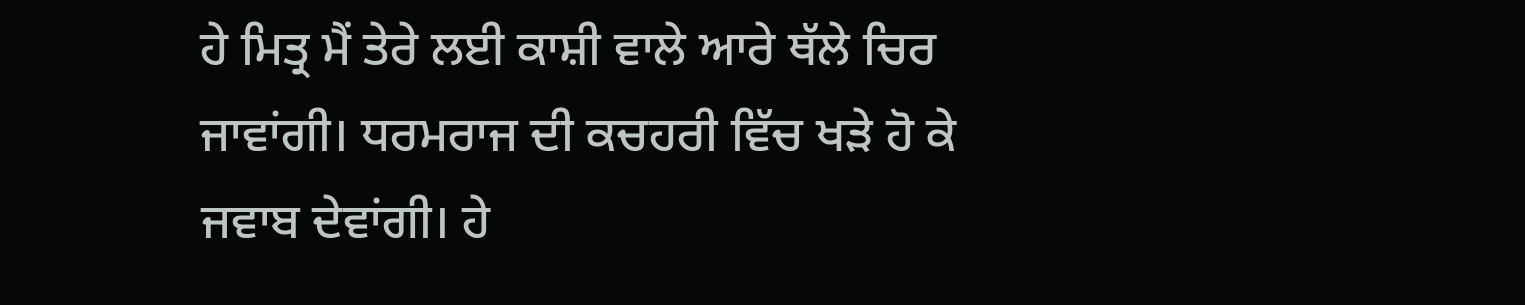ਹੇ ਮਿਤ੍ਰ ਮੈਂ ਤੇਰੇ ਲਈ ਕਾਸ਼ੀ ਵਾਲੇ ਆਰੇ ਥੱਲੇ ਚਿਰ ਜਾਵਾਂਗੀ। ਧਰਮਰਾਜ ਦੀ ਕਚਹਰੀ ਵਿੱਚ ਖੜੇ ਹੋ ਕੇ ਜਵਾਬ ਦੇਵਾਂਗੀ। ਹੇ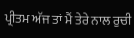ਪ੍ਰੀਤਮ ਅੱਜ ਤਾਂ ਮੈਂ ਤੇਰੇ ਨਾਲ ਰੁਚੀ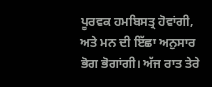ਪੂਰਵਕ ਹਮਬਿਸਤ੍ਰ ਹੋਵਾਂਗੀ, ਅਤੇ ਮਨ ਦੀ ਇੱਛਾ ਅਨੁਸਾਰ ਭੋਗ ਭੋਗਾਂਗੀ। ਅੱਜ ਰਾਤ ਤੇਰੇ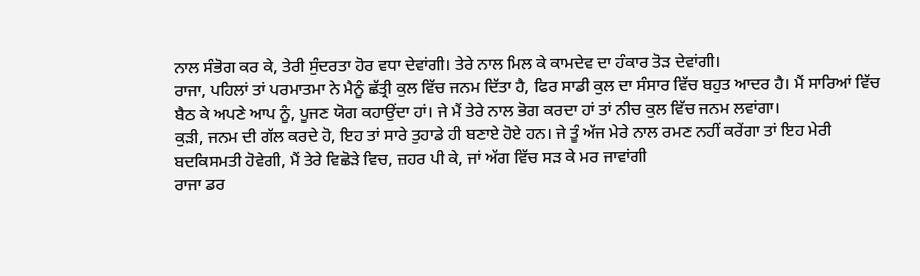ਨਾਲ ਸੰਭੋਗ ਕਰ ਕੇ, ਤੇਰੀ ਸੁੰਦਰਤਾ ਹੋਰ ਵਧਾ ਦੇਵਾਂਗੀ। ਤੇਰੇ ਨਾਲ ਮਿਲ ਕੇ ਕਾਮਦੇਵ ਦਾ ਹੰਕਾਰ ਤੋੜ ਦੇਵਾਂਗੀ।
ਰਾਜਾ, ਪਹਿਲਾਂ ਤਾਂ ਪਰਮਾਤਮਾ ਨੇ ਮੈਨੂੰ ਛੱਤ੍ਰੀ ਕੁਲ ਵਿੱਚ ਜਨਮ ਦਿੱਤਾ ਹੈ, ਫਿਰ ਸਾਡੀ ਕੁਲ ਦਾ ਸੰਸਾਰ ਵਿੱਚ ਬਹੁਤ ਆਦਰ ਹੈ। ਮੈਂ ਸਾਰਿਆਂ ਵਿੱਚ ਬੈਠ ਕੇ ਅਪਣੇ ਆਪ ਨੂੰ, ਪੂਜਣ ਯੋਗ ਕਹਾਉਂਦਾ ਹਾਂ। ਜੇ ਮੈਂ ਤੇਰੇ ਨਾਲ ਭੋਗ ਕਰਦਾ ਹਾਂ ਤਾਂ ਨੀਚ ਕੁਲ ਵਿੱਚ ਜਨਮ ਲਵਾਂਗਾ।
ਕੁੜੀ, ਜਨਮ ਦੀ ਗੱਲ ਕਰਦੇ ਹੋ, ਇਹ ਤਾਂ ਸਾਰੇ ਤੁਹਾਡੇ ਹੀ ਬਣਾਏ ਹੋਏ ਹਨ। ਜੇ ਤੂੰ ਅੱਜ ਮੇਰੇ ਨਾਲ ਰਮਣ ਨਹੀਂ ਕਰੇਂਗਾ ਤਾਂ ਇਹ ਮੇਰੀ ਬਦਕਿਸਮਤੀ ਹੋਵੇਗੀ, ਮੈਂ ਤੇਰੇ ਵਿਛੋੜੇ ਵਿਚ, ਜ਼ਹਰ ਪੀ ਕੇ, ਜਾਂ ਅੱਗ ਵਿੱਚ ਸੜ ਕੇ ਮਰ ਜਾਵਾਂਗੀ
ਰਾਜਾ ਡਰ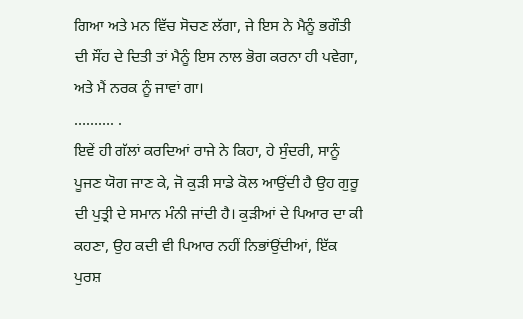ਗਿਆ ਅਤੇ ਮਨ ਵਿੱਚ ਸੋਚਣ ਲੱਗਾ, ਜੇ ਇਸ ਨੇ ਮੈਨੂੰ ਭਗੌਤੀ ਦੀ ਸੌਂਹ ਦੇ ਦਿਤੀ ਤਾਂ ਮੈਨੂੰ ਇਸ ਨਾਲ ਭੋਗ ਕਰਨਾ ਹੀ ਪਵੇਗਾ, ਅਤੇ ਮੈਂ ਨਰਕ ਨੂੰ ਜਾਵਾਂ ਗਾ।
………. .
ਇਵੇਂ ਹੀ ਗੱਲਾਂ ਕਰਦਿਆਂ ਰਾਜੇ ਨੇ ਕਿਹਾ, ਹੇ ਸੁੰਦਰੀ, ਸਾਨੂੰ ਪੂਜਣ ਯੋਗ ਜਾਣ ਕੇ, ਜੋ ਕੁੜੀ ਸਾਡੇ ਕੋਲ ਆਉਂਦੀ ਹੈ ਉਹ ਗੁਰੂ ਦੀ ਪੁਤ੍ਰੀ ਦੇ ਸਮਾਨ ਮੰਨੀ ਜਾਂਦੀ ਹੈ। ਕੁੜੀਆਂ ਦੇ ਪਿਆਰ ਦਾ ਕੀ ਕਹਣਾ, ਉਹ ਕਦੀ ਵੀ ਪਿਆਰ ਨਹੀਂ ਨਿਭਾਂਉਂਦੀਆਂ, ਇੱਕ ਪੁਰਸ਼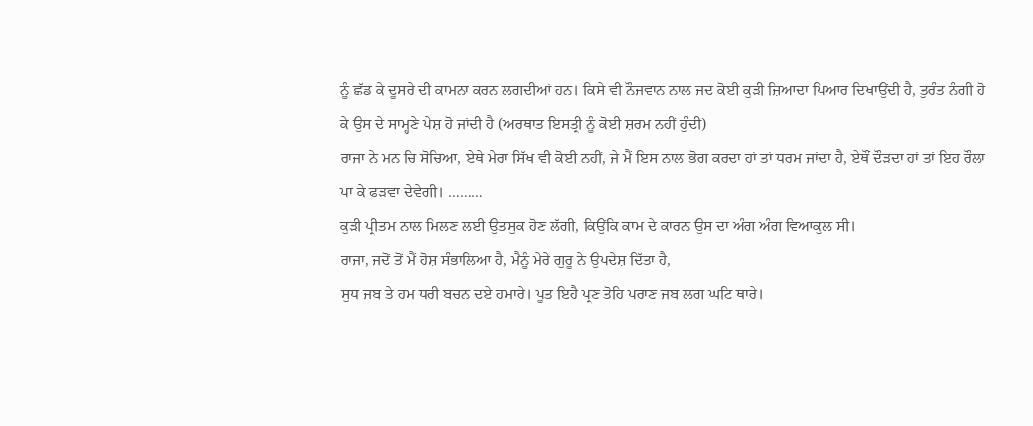ਨੂੰ ਛੱਡ ਕੇ ਦੂਸਰੇ ਦੀ ਕਾਮਨਾ ਕਰਨ ਲਗਦੀਆਂ ਹਨ। ਕਿਸੇ ਵੀ ਨੌਜਵਾਨ ਨਾਲ ਜਦ ਕੋਈ ਕੁੜੀ ਜ਼ਿਆਦਾ ਪਿਆਰ ਦਿਖਾਉਂਦੀ ਹੈ, ਤੁਰੰਤ ਨੰਗੀ ਹੋ ਕੇ ਉਸ ਦੇ ਸਾਮ੍ਹਣੇ ਪੇਸ਼ ਹੋ ਜਾਂਦੀ ਹੈ (ਅਰਥਾਤ ਇਸਤ੍ਰੀ ਨੂੰ ਕੋਈ ਸ਼ਰਮ ਨਹੀਂ ਹੁੰਦੀ)
ਰਾਜਾ ਨੇ ਮਨ ਚਿ ਸੋਚਿਆ, ਏਥੇ ਮੇਰਾ ਸਿੱਖ ਵੀ ਕੋਈ ਨਹੀਂ, ਜੇ ਮੈਂ ਇਸ ਨਾਲ ਭੋਗ ਕਰਦਾ ਹਾਂ ਤਾਂ ਧਰਮ ਜਾਂਦਾ ਹੈ, ਏਥੌਂ ਦੌੜਦਾ ਹਾਂ ਤਾਂ ਇਹ ਰੌਲਾ ਪਾ ਕੇ ਫੜਵਾ ਦੇਵੇਗੀ। ………
ਕੁੜੀ ਪ੍ਰੀਤਮ ਨਾਲ ਮਿਲਣ ਲਈ ਉਤਸੁਕ ਹੋਣ ਲੱਗੀ, ਕਿਉਂਕਿ ਕਾਮ ਦੇ ਕਾਰਨ ਉਸ ਦਾ ਅੰਗ ਅੰਗ ਵਿਆਕੁਲ ਸੀ।
ਰਾਜਾ, ਜਦੋਂ ਤੋਂ ਮੈਂ ਹੋਸ਼ ਸੰਭਾਲਿਆ ਹੈ, ਮੈਨੂੰ ਮੇਰੇ ਗੁਰੂ ਨੇ ਉਪਦੇਸ਼ ਦਿੱਤਾ ਹੈ,
ਸੁਧ ਜਬ ਤੇ ਹਮ ਧਰੀ ਬਚਨ ਦਏ ਹਮਾਰੇ। ਪੂਤ ਇਹੈ ਪ੍ਰਣ ਤੋਹਿ ਪਰਾਣ ਜਬ ਲਗ ਘਟਿ ਥਾਰੇ।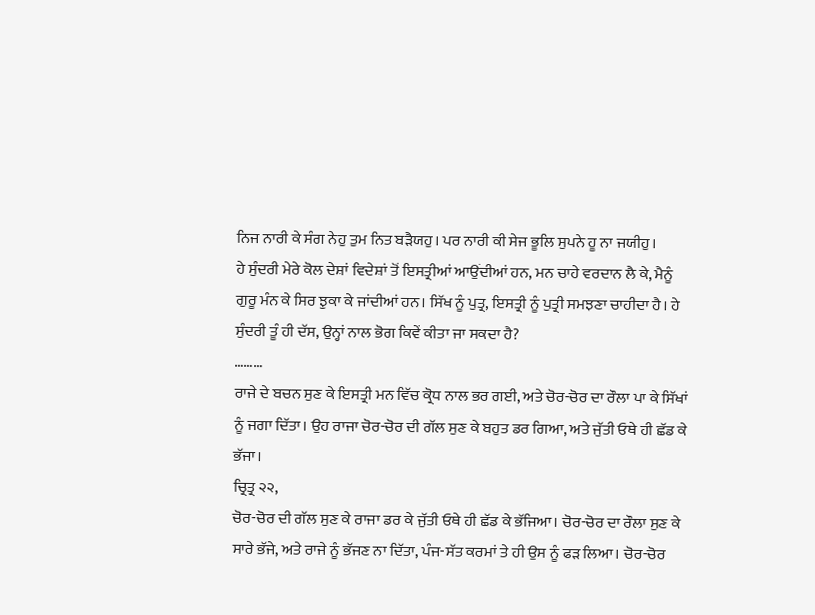ਨਿਜ ਨਾਰੀ ਕੇ ਸੰਗ ਨੇਹੁ ਤੁਮ ਨਿਤ ਬੜੈਯਹੁ। ਪਰ ਨਾਰੀ ਕੀ ਸੇਜ ਭੂਲਿ ਸੁਪਨੇ ਹੂ ਨਾ ਜਯੀਹੁ।
ਹੇ ਸੁੰਦਰੀ ਮੇਰੇ ਕੋਲ ਦੇਸ਼ਾਂ ਵਿਦੇਸ਼ਾਂ ਤੋਂ ਇਸਤ੍ਰੀਆਂ ਆਉਂਦੀਆਂ ਹਨ, ਮਨ ਚਾਹੇ ਵਰਦਾਨ ਲੈ ਕੇ, ਮੈਨੂੰ ਗੁਰੂ ਮੰਨ ਕੇ ਸਿਰ ਝੁਕਾ ਕੇ ਜਾਂਦੀਆਂ ਹਨ। ਸਿੱਖ ਨੂੰ ਪੁਤ੍ਰ, ਇਸਤ੍ਰੀ ਨੂੰ ਪੁਤ੍ਰੀ ਸਮਝਣਾ ਚਾਹੀਦਾ ਹੈ। ਹੇ ਸੁੰਦਰੀ ਤੂੰ ਹੀ ਦੱਸ, ਉਨ੍ਹਾਂ ਨਾਲ ਭੋਗ ਕਿਵੇਂ ਕੀਤਾ ਜਾ ਸਕਦਾ ਹੈ?
………
ਰਾਜੇ ਦੇ ਬਚਨ ਸੁਣ ਕੇ ਇਸਤ੍ਰੀ ਮਨ ਵਿੱਚ ਕ੍ਰੋਧ ਨਾਲ ਭਰ ਗਈ, ਅਤੇ ਚੋਰ-ਚੋਰ ਦਾ ਰੌਲਾ ਪਾ ਕੇ ਸਿੱਖਾਂ ਨੂੰ ਜਗਾ ਦਿੱਤਾ। ਉਹ ਰਾਜਾ ਚੋਰ-ਚੋਰ ਦੀ ਗੱਲ ਸੁਣ ਕੇ ਬਹੁਤ ਡਰ ਗਿਆ, ਅਤੇ ਜੁੱਤੀ ਓਥੇ ਹੀ ਛੱਡ ਕੇ ਭੱਜਾ।
ਚ੍ਰਿਤ੍ਰ ੨੨,
ਚੋਰ-ਚੋਰ ਦੀ ਗੱਲ ਸੁਣ ਕੇ ਰਾਜਾ ਡਰ ਕੇ ਜੁੱਤੀ ਓਥੇ ਹੀ ਛੱਡ ਕੇ ਭੱਜਿਆ। ਚੋਰ-ਚੋਰ ਦਾ ਰੌਲਾ ਸੁਣ ਕੇ ਸਾਰੇ ਭੱਜੇ, ਅਤੇ ਰਾਜੇ ਨੂੰ ਭੱਜਣ ਨਾ ਦਿੱਤਾ, ਪੰਜ-ਸੱਤ ਕਰਮਾਂ ਤੇ ਹੀ ਉਸ ਨੂੰ ਫੜ ਲਿਆ। ਚੋਰ-ਚੋਰ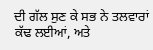ਦੀ ਗੱਲ ਸੁਣ ਕੇ ਸਭ ਨੇ ਤਲਵਾਰਾਂ ਕੱਢ ਲਈਆਂ, ਅਤੇ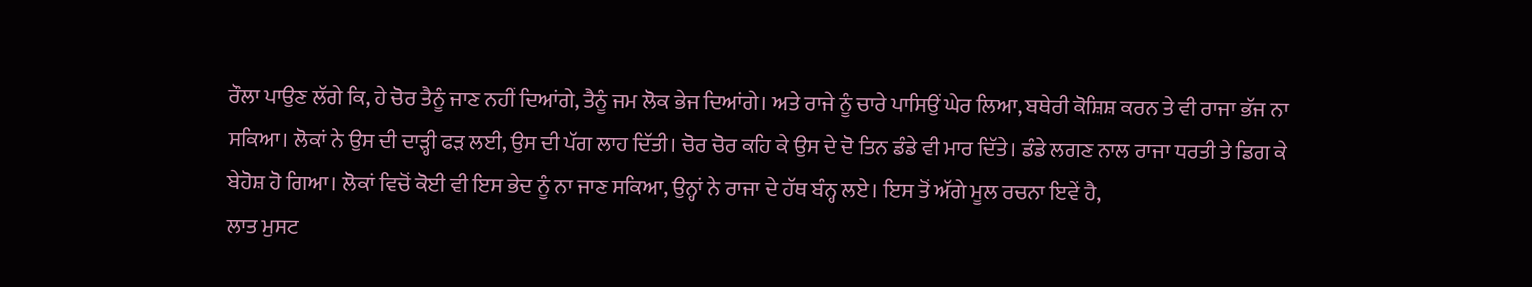ਰੌਲਾ ਪਾਉਣ ਲੱਗੇ ਕਿ, ਹੇ ਚੋਰ ਤੈਨੂੰ ਜਾਣ ਨਹੀਂ ਦਿਆਂਗੇ, ਤੈਨੂੰ ਜਮ ਲੋਕ ਭੇਜ ਦਿਆਂਗੇ। ਅਤੇ ਰਾਜੇ ਨੂੰ ਚਾਰੇ ਪਾਸਿਉਂ ਘੇਰ ਲਿਆ, ਬਥੇਰੀ ਕੋਸ਼ਿਸ਼ ਕਰਨ ਤੇ ਵੀ ਰਾਜਾ ਭੱਜ ਨਾ ਸਕਿਆ। ਲੋਕਾਂ ਨੇ ਉਸ ਦੀ ਦਾੜ੍ਹੀ ਫੜ ਲਈ, ਉਸ ਦੀ ਪੱਗ ਲਾਹ ਦਿੱਤੀ। ਚੋਰ ਚੋਰ ਕਹਿ ਕੇ ਉਸ ਦੇ ਦੋ ਤਿਨ ਡੰਡੇ ਵੀ ਮਾਰ ਦਿੱਤੇ। ਡੰਡੇ ਲਗਣ ਨਾਲ ਰਾਜਾ ਧਰਤੀ ਤੇ ਡਿਗ ਕੇ ਬੇਹੋਸ਼ ਹੋ ਗਿਆ। ਲੋਕਾਂ ਵਿਚੋਂ ਕੋਈ ਵੀ ਇਸ ਭੇਦ ਨੂੰ ਨਾ ਜਾਣ ਸਕਿਆ, ਉਨ੍ਹਾਂ ਨੇ ਰਾਜਾ ਦੇ ਹੱਥ ਬੰਨ੍ਹ ਲਏ। ਇਸ ਤੋਂ ਅੱਗੇ ਮੂਲ ਰਚਨਾ ਇਵੇਂ ਹੈ,
ਲਾਤ ਮੁਸਟ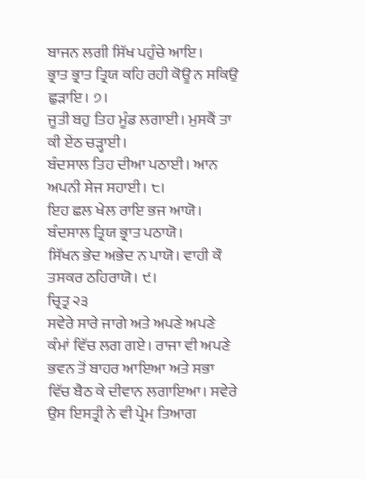ਬਾਜਨ ਲਗੀ ਸਿੱਖ ਪਹੁੰਚੇ ਆਇ।
ਭ੍ਰਾਤ ਭ੍ਰਾਤ ਤ੍ਰਿਯ ਕਹਿ ਰਹੀ ਕੋਊ ਨ ਸਕਿਉ ਛੁੜਾਇ। ੭।
ਜੂਤੀ ਬਹੁ ਤਿਹ ਮੂੰਡ ਲਗਾਈ। ਮੁਸਕੈਂ ਤਾ ਕੀ ਏਂਠ ਚੜ੍ਹਾਈ।
ਬੰਦਸਾਲ ਤਿਹ ਦੀਆ ਪਠਾਈ। ਆਨ ਅਪਨੀ ਸੇਜ ਸਹਾਈ। ੮।
ਇਹ ਛਲ ਖੇਲ ਰਾਇ ਭਜ ਆਯੋ। ਬੰਦਸਾਲ ਤ੍ਰਿਯ ਭ੍ਰਾਤ ਪਠਾਯੋ।
ਸਿੱਖਨ ਭੇਦ ਅਭੇਦ ਨ ਪਾਯੋ। ਵਾਹੀ ਕੌ ਤਸਕਰ ਠਹਿਰਾਯੋ। ੯।
ਚ੍ਰਿਤ੍ਰ ੨੩
ਸਵੇਰੇ ਸਾਰੇ ਜਾਗੇ ਅਤੇ ਅਪਣੇ ਅਪਣੇ ਕੰਮਾਂ ਵਿੱਚ ਲਗ ਗਏ। ਰਾਜਾ ਵੀ ਅਪਣੇ ਭਵਨ ਤੋਂ ਬਾਹਰ ਆਇਆ ਅਤੇ ਸਭਾ ਵਿੱਚ ਬੈਠ ਕੇ ਦੀਵਾਨ ਲਗਾਇਆ। ਸਵੇਰੇ ਉਸ ਇਸਤ੍ਰੀ ਨੇ ਵੀ ਪ੍ਰੇਮ ਤਿਆਗ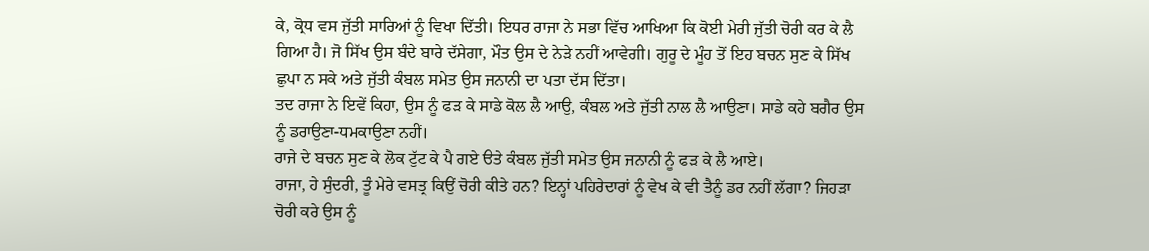ਕੇ, ਕ੍ਰੋਧ ਵਸ ਜੁੱਤੀ ਸਾਰਿਆਂ ਨੂੰ ਵਿਖਾ ਦਿੱਤੀ। ਇਧਰ ਰਾਜਾ ਨੇ ਸਭਾ ਵਿੱਚ ਆਖਿਆ ਕਿ ਕੋਈ ਮੇਰੀ ਜੁੱਤੀ ਚੋਰੀ ਕਰ ਕੇ ਲੈ ਗਿਆ ਹੈ। ਜੋ ਸਿੱਖ ਉਸ ਬੰਦੇ ਬਾਰੇ ਦੱਸੇਗਾ, ਮੌਤ ਉਸ ਦੇ ਨੇੜੇ ਨਹੀਂ ਆਵੇਗੀ। ਗੁਰੂ ਦੇ ਮੂੰਹ ਤੋਂ ਇਹ ਬਚਨ ਸੁਣ ਕੇ ਸਿੱਖ ਛੁਪਾ ਨ ਸਕੇ ਅਤੇ ਜੁੱਤੀ ਕੰਬਲ ਸਮੇਤ ਉਸ ਜਨਾਨੀ ਦਾ ਪਤਾ ਦੱਸ ਦਿੱਤਾ।
ਤਦ ਰਾਜਾ ਨੇ ਇਵੇਂ ਕਿਹਾ, ਉਸ ਨੂੰ ਫੜ ਕੇ ਸਾਡੇ ਕੋਲ ਲੈ ਆਉ, ਕੰਬਲ ਅਤੇ ਜੁੱਤੀ ਨਾਲ ਲੈ ਆਉਣਾ। ਸਾਡੇ ਕਹੇ ਬਗੈਰ ਉਸ ਨੂੰ ਡਰਾਉਣਾ-ਧਮਕਾਉਣਾ ਨਹੀਂ।
ਰਾਜੇ ਦੇ ਬਚਨ ਸੁਣ ਕੇ ਲੋਕ ਟੁੱਟ ਕੇ ਪੈ ਗਏ ੳਤੇ ਕੰਬਲ ਜੁੱਤੀ ਸਮੇਤ ਉਸ ਜਨਾਨੀ ਨੂੰ ਫੜ ਕੇ ਲੈ ਆਏ।
ਰਾਜਾ, ਹੇ ਸੁੰਦਰੀ, ਤੂੰ ਮੇਰੇ ਵਸਤ੍ਰ ਕਿਉਂ ਚੋਰੀ ਕੀਤੇ ਹਨ? ਇਨ੍ਹਾਂ ਪਹਿਰੇਦਾਰਾਂ ਨੂੰ ਵੇਖ ਕੇ ਵੀ ਤੈਨੂੰ ਡਰ ਨਹੀਂ ਲੱਗਾ? ਜਿਹੜਾ ਚੋਰੀ ਕਰੇ ਉਸ ਨੂੰ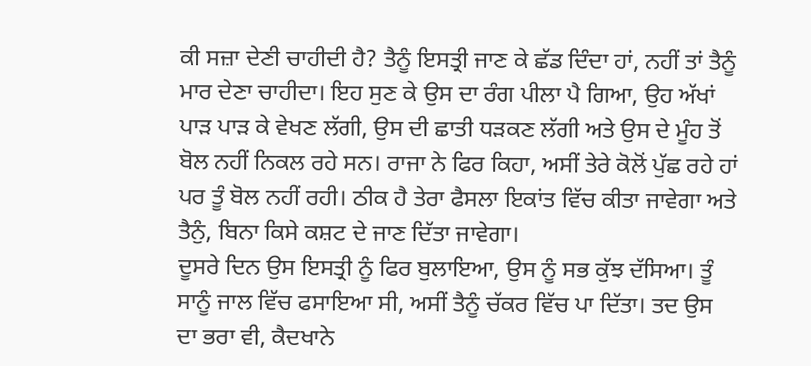ਕੀ ਸਜ਼ਾ ਦੇਣੀ ਚਾਹੀਦੀ ਹੈ? ਤੈਨੂੰ ਇਸਤ੍ਰੀ ਜਾਣ ਕੇ ਛੱਡ ਦਿੰਦਾ ਹਾਂ, ਨਹੀਂ ਤਾਂ ਤੈਨੂੰ ਮਾਰ ਦੇਣਾ ਚਾਹੀਦਾ। ਇਹ ਸੁਣ ਕੇ ਉਸ ਦਾ ਰੰਗ ਪੀਲਾ ਪੈ ਗਿਆ, ਉਹ ਅੱਖਾਂ ਪਾੜ ਪਾੜ ਕੇ ਵੇਖਣ ਲੱਗੀ, ਉਸ ਦੀ ਛਾਤੀ ਧੜਕਣ ਲੱਗੀ ਅਤੇ ਉਸ ਦੇ ਮੂੰਹ ਤੋਂ ਬੋਲ ਨਹੀਂ ਨਿਕਲ ਰਹੇ ਸਨ। ਰਾਜਾ ਨੇ ਫਿਰ ਕਿਹਾ, ਅਸੀਂ ਤੇਰੇ ਕੋਲੋਂ ਪੁੱਛ ਰਹੇ ਹਾਂ ਪਰ ਤੂੰ ਬੋਲ ਨਹੀਂ ਰਹੀ। ਠੀਕ ਹੈ ਤੇਰਾ ਫੈਸਲਾ ਇਕਾਂਤ ਵਿੱਚ ਕੀਤਾ ਜਾਵੇਗਾ ਅਤੇ ਤੈਨੁੰ, ਬਿਨਾ ਕਿਸੇ ਕਸ਼ਟ ਦੇ ਜਾਣ ਦਿੱਤਾ ਜਾਵੇਗਾ।
ਦੂਸਰੇ ਦਿਨ ਉਸ ਇਸਤ੍ਰੀ ਨੂੰ ਫਿਰ ਬੁਲਾਇਆ, ਉਸ ਨੂੰ ਸਭ ਕੁੱਝ ਦੱਸਿਆ। ਤੂੰ ਸਾਨੂੰ ਜਾਲ ਵਿੱਚ ਫਸਾਇਆ ਸੀ, ਅਸੀਂ ਤੈਨੂੰ ਚੱਕਰ ਵਿੱਚ ਪਾ ਦਿੱਤਾ। ਤਦ ਉਸ ਦਾ ਭਰਾ ਵੀ, ਕੈਦਖਾਨੇ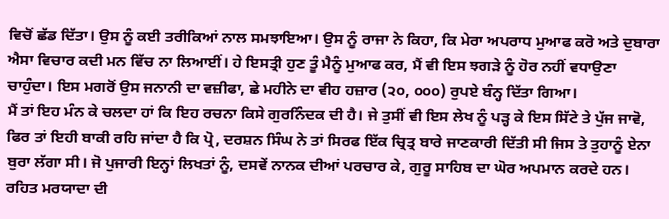ਵਿਚੋਂ ਛੱਡ ਦਿੱਤਾ। ਉਸ ਨੂੰ ਕਈ ਤਰੀਕਿਆਂ ਨਾਲ ਸਮਝਾਇਆ। ਉਸ ਨੂੰ ਰਾਜਾ ਨੇ ਕਿਹਾ, ਕਿ ਮੇਰਾ ਅਪਰਾਧ ਮੁਆਫ ਕਰੋ ਅਤੇ ਦੁਬਾਰਾ ਐਸਾ ਵਿਚਾਰ ਕਦੀ ਮਨ ਵਿੱਚ ਨਾ ਲਿਆਈਂ। ਹੇ ਇਸਤ੍ਰੀ ਹੁਣ ਤੂੰ ਮੈਨੂੰ ਮੁਆਫ ਕਰ, ਮੈਂ ਵੀ ਇਸ ਝਗੜੇ ਨੂੰ ਹੋਰ ਨਹੀਂ ਵਧਾਉਣਾ ਚਾਹੁੰਦਾ। ਇਸ ਮਗਰੋਂ ਉਸ ਜਨਾਨੀ ਦਾ ਵਜ਼ੀਫਾ, ਛੇ ਮਹੀਨੇ ਦਾ ਵੀਹ ਹਜ਼ਾਰ (੨੦, ੦੦੦) ਰੁਪਏ ਬੰਨ੍ਹ ਦਿੱਤਾ ਗਿਆ।
ਮੈਂ ਤਾਂ ਇਹ ਮੰਨ ਕੇ ਚਲਦਾ ਹਾਂ ਕਿ ਇਹ ਰਚਨਾ ਕਿਸੇ ਗੁਰਨਿੰਦਕ ਦੀ ਹੈ। ਜੇ ਤੁਸੀਂ ਵੀ ਇਸ ਲੇਖ ਨੂੰ ਪੜ੍ਹ ਕੇ ਇਸ ਸਿੱਟੇ ਤੇ ਪੁੱਜ ਜਾਵੋ, ਫਿਰ ਤਾਂ ਇਹੀ ਬਾਕੀ ਰਹਿ ਜਾਂਦਾ ਹੈ ਕਿ ਪ੍ਰੋ, ਦਰਸ਼ਨ ਸਿੰਘ ਨੇ ਤਾਂ ਸਿਰਫ ਇੱਕ ਚ੍ਰਿਤ੍ਰ ਬਾਰੇ ਜਾਣਕਾਰੀ ਦਿੱਤੀ ਸੀ ਜਿਸ ਤੇ ਤੁਹਾਨੂੰ ਏਨਾ ਬੁਰਾ ਲੱਗਾ ਸੀ। ਜੋ ਪੁਜਾਰੀ ਇਨ੍ਹਾਂ ਲਿਖਤਾਂ ਨੂੰ, ਦਸਵੇਂ ਨਾਨਕ ਦੀਆਂ ਪਰਚਾਰ ਕੇ, ਗੁਰੂ ਸਾਹਿਬ ਦਾ ਘੋਰ ਅਪਮਾਨ ਕਰਦੇ ਹਨ। ਰਹਿਤ ਮਰਯਾਦਾ ਦੀ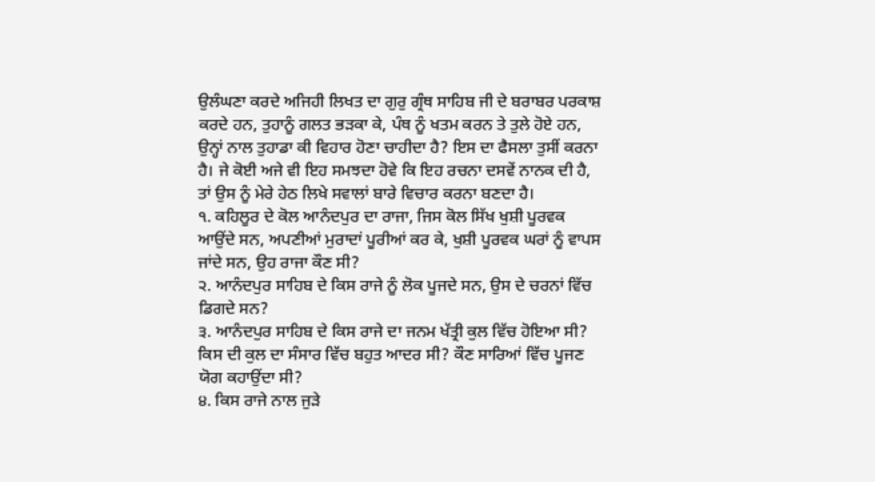ਉਲੰਘਣਾ ਕਰਦੇ ਅਜਿਹੀ ਲਿਖਤ ਦਾ ਗੁਰੁ ਗ੍ਰੰਥ ਸਾਹਿਬ ਜੀ ਦੇ ਬਰਾਬਰ ਪਰਕਾਸ਼ ਕਰਦੇ ਹਨ, ਤੁਹਾਨੂੰ ਗਲਤ ਭੜਕਾ ਕੇ, ਪੰਥ ਨੂੰ ਖਤਮ ਕਰਨ ਤੇ ਤੁਲੇ ਹੋਏ ਹਨ, ਉਨ੍ਹਾਂ ਨਾਲ ਤੁਹਾਡਾ ਕੀ ਵਿਹਾਰ ਹੋਣਾ ਚਾਹੀਦਾ ਹੈ? ਇਸ ਦਾ ਫੈਸਲਾ ਤੁਸੀਂ ਕਰਨਾ ਹੈ। ਜੇ ਕੋਈ ਅਜੇ ਵੀ ਇਹ ਸਮਝਦਾ ਹੋਵੇ ਕਿ ਇਹ ਰਚਨਾ ਦਸਵੇਂ ਨਾਨਕ ਦੀ ਹੈ, ਤਾਂ ਉਸ ਨੂੰ ਮੇਰੇ ਹੇਠ ਲਿਖੇ ਸਵਾਲਾਂ ਬਾਰੇ ਵਿਚਾਰ ਕਰਨਾ ਬਣਦਾ ਹੈ।
੧. ਕਹਿਲੂਰ ਦੇ ਕੋਲ ਆਨੰਦਪੁਰ ਦਾ ਰਾਜਾ, ਜਿਸ ਕੋਲ ਸਿੱਖ ਖੁਸ਼ੀ ਪੂਰਵਕ ਆਉਂਦੇ ਸਨ, ਅਪਣੀਆਂ ਮੁਰਾਦਾਂ ਪੂਰੀਆਂ ਕਰ ਕੇ, ਖੁਸ਼ੀ ਪੂਰਵਕ ਘਰਾਂ ਨੂੰ ਵਾਪਸ ਜਾਂਦੇ ਸਨ, ਉਹ ਰਾਜਾ ਕੌਣ ਸੀ?
੨. ਆਨੰਦਪੁਰ ਸਾਹਿਬ ਦੇ ਕਿਸ ਰਾਜੇ ਨੂੰ ਲੋਕ ਪੂਜਦੇ ਸਨ, ਉਸ ਦੇ ਚਰਨਾਂ ਵਿੱਚ ਡਿਗਦੇ ਸਨ?
੩. ਆਨੰਦਪੁਰ ਸਾਹਿਬ ਦੇ ਕਿਸ ਰਾਜੇ ਦਾ ਜਨਮ ਖੱਤ੍ਰੀ ਕੁਲ ਵਿੱਚ ਹੋਇਆ ਸੀ? ਕਿਸ ਦੀ ਕੁਲ ਦਾ ਸੰਸਾਰ ਵਿੱਚ ਬਹੁਤ ਆਦਰ ਸੀ? ਕੌਣ ਸਾਰਿਆਂ ਵਿੱਚ ਪੂਜਣ ਯੋਗ ਕਹਾਉਂਦਾ ਸੀ?
੪. ਕਿਸ ਰਾਜੇ ਨਾਲ ਜੁੜੇ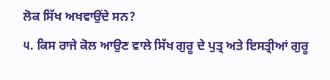ਲੋਕ ਸਿੱਖ ਅਖਵਾਉਂਦੇ ਸਨ?
੫. ਕਿਸ ਰਾਜੇ ਕੋਲ ਆਉਣ ਵਾਲੇ ਸਿੱਖ ਗੁਰੂ ਦੇ ਪੁਤ੍ਰ ਅਤੇ ਇਸਤ੍ਰੀਆਂ ਗੁਰੂ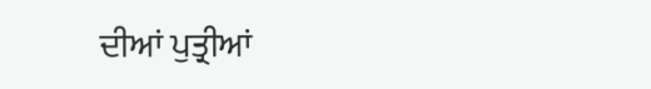ਦੀਆਂ ਪੁਤ੍ਰੀਆਂ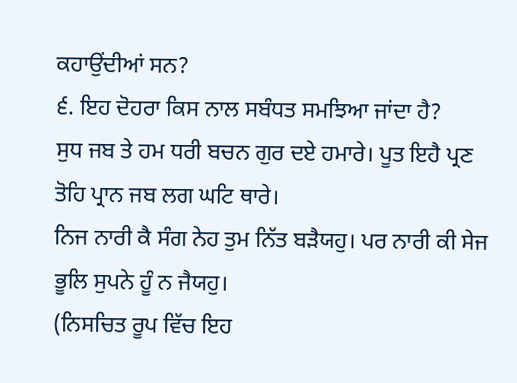ਕਹਾਉਂਦੀਆਂ ਸਨ?
੬. ਇਹ ਦੋਹਰਾ ਕਿਸ ਨਾਲ ਸਬੰਧਤ ਸਮਝਿਆ ਜਾਂਦਾ ਹੈ?
ਸੁਧ ਜਬ ਤੇ ਹਮ ਧਰੀ ਬਚਨ ਗੁਰ ਦਏ ਹਮਾਰੇ। ਪੂਤ ਇਹੈ ਪ੍ਰਣ ਤੋਹਿ ਪ੍ਰਾਨ ਜਬ ਲਗ ਘਟਿ ਥਾਰੇ।
ਨਿਜ ਨਾਰੀ ਕੈ ਸੰਗ ਨੇਹ ਤੁਮ ਨਿੱਤ ਬੜੈਯਹੁ। ਪਰ ਨਾਰੀ ਕੀ ਸੇਜ ਭੂਲਿ ਸੁਪਨੇ ਹੂੰ ਨ ਜੈਯਹੁ।
(ਨਿਸਚਿਤ ਰੂਪ ਵਿੱਚ ਇਹ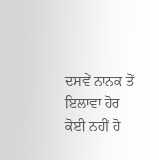ਦਸਵੇਂ ਨਾਨਕ ਤੋਂ ਇਲਾਵਾ ਹੋਰ ਕੋਈ ਨਹੀਂ ਹੋ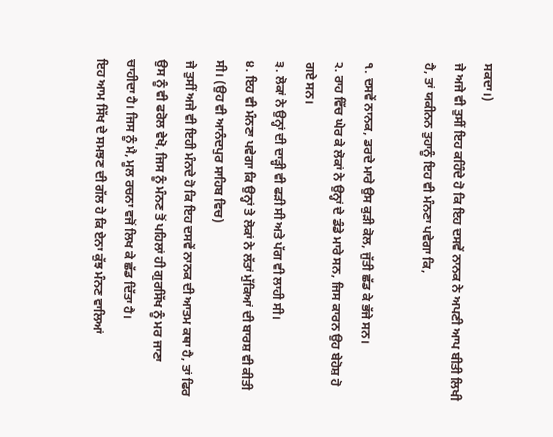ਸਕਦਾ।)
ਜੇ ਅਜੇ ਵੀ ਤੁਸੀਂ ਇਹ ਕਹਿੰਦੇ ਹੋ ਕਿ ਇਹ ਦਸਵੇਂ ਨਾਨਕ ਨੇ ਅਪਣੀ ਆਪ ਬੀਤੀ ਲਿਖੀ ਹੈ, ਤਾਂ ਯਕੀਨਨ ਤੁਹਾਨੂੰ ਇਹ ਵੀ ਮੰਨਣਾ ਪਵੇਗਾ ਕਿ,

੧. ਦਸਵੇਂ ਨਾਨਕ, ਡਰਦੇ ਮਾਰੇ ਉਸ ਕੁੜੀ ਕੋਲ, ਜੁੱਤੀ ਛੱਡ ਕੇ ਭੱਜੇ ਸਨ।
੨. ਰਾਹ ਵਿੱਚ ਘੇਰ ਕੇ ਲੋਕਾਂ ਨੇ ਉਨ੍ਹਾਂ ਦੇ ਡੰਡੇ ਮਾਰੇ ਸਨ, ਜਿਸ ਕਾਰਨ ਉਹ ਬੇਹੋਸ਼ ਹੋ ਗਏ ਸਨ।
੩. ਲੋਕਾਂ ਨੇ ਉਨ੍ਹਾਂ ਦੀ ਦਾੜ੍ਹੀ ਵੀ ਫੜੀ ਸੀ ਅਤੇ ਪੱਗ ਵੀ ਲਾਹੀ ਸੀ।
੪. ਇਹ ਵੀ ਮੰਨਣਾ ਪਵੇਗਾ ਕਿ ਉਨ੍ਹਾਂ ਤੇ ਲੋਕਾਂ ਨੇ ਲੱਤਾਂ ਮੁੱਕਿਆਂ ਦੀ ਬਾਰਸ਼ ਵੀ ਕੀਤੀ ਸੀ। (ਉਹ ਵੀ ਆਨੰਦਪੁਰ ਸਾਹਿਬ ਵਿਚ)
ਜੇ ਤੁਸੀਂ ਅਜੇ ਵੀ ਇਹੀ ਮੰਨਦੇ ਹੋ ਕਿ ਇਹ ਦਸਵੇਂ ਨਾਨਕ ਦੀ ਆਤਮ ਕਥਾ ਹੈ, ਤਾਂ ਫਿਰ ਉਸ ਨੂੰ ਵੀ ਫਰੋਲ ਵੇਖੋ, ਜਿਸ ਨੂੰ ਮੰਨਣ ਤੋਂ ਪਹਿਲਾਂ ਹੀ ਗੁਰਸਿੱਖ ਨੂੰ ਮਰ ਜਾਣਾ ਚਾਹੀਦਾ ਹੈ। ਜਿਸ ਨੂੰ ਮੈ, ਮੂਲ ਰਚਨਾ ਵਜੋਂ ਲਿਖ ਕੇ ਛੱਡ ਦਿੱਤਾ ਹੈ।
ਇਹ ਆਮ ਸਿੱਖ ਦੇ ਸਮਝਣ ਦੀ ਗੱਲ ਹੇ ਕਿ ਏਨਾ ਕੁੱਝ ਮੰਨਣ ਵਾਲਿਆਂ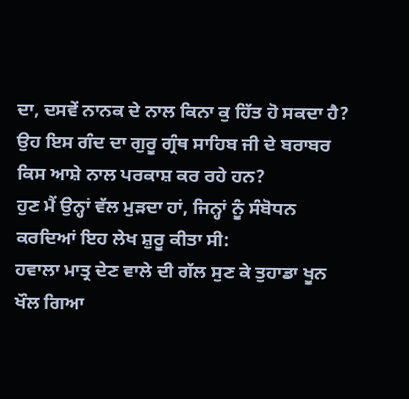ਦਾ, ਦਸਵੇਂ ਨਾਨਕ ਦੇ ਨਾਲ ਕਿਨਾ ਕੁ ਹਿੱਤ ਹੋ ਸਕਦਾ ਹੈ? ਉਹ ਇਸ ਗੰਦ ਦਾ ਗੁਰੂ ਗ੍ਰੰਥ ਸਾਹਿਬ ਜੀ ਦੇ ਬਰਾਬਰ ਕਿਸ ਆਸ਼ੇ ਨਾਲ ਪਰਕਾਸ਼ ਕਰ ਰਹੇ ਹਨ?
ਹੁਣ ਮੈਂ ਉਨ੍ਹਾਂ ਵੱਲ ਮੁੜਦਾ ਹਾਂ, ਜਿਨ੍ਹਾਂ ਨੂੰ ਸੰਬੋਧਨ ਕਰਦਿਆਂ ਇਹ ਲੇਖ ਸ਼ੁਰੂ ਕੀਤਾ ਸੀ:
ਹਵਾਲਾ ਮਾਤ੍ਰ ਦੇਣ ਵਾਲੇ ਦੀ ਗੱਲ ਸੁਣ ਕੇ ਤੁਹਾਡਾ ਖੂਨ ਖੌਲ ਗਿਆ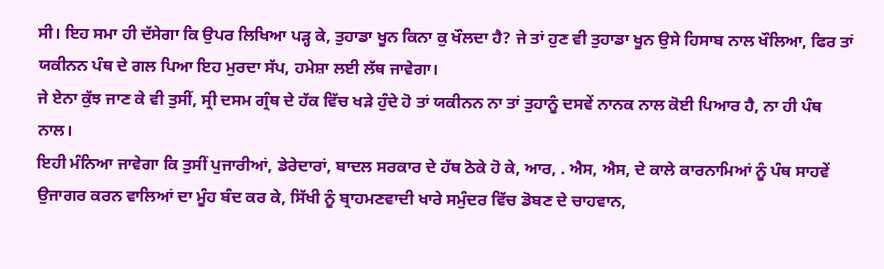ਸੀ। ਇਹ ਸਮਾ ਹੀ ਦੱਸੇਗਾ ਕਿ ਉਪਰ ਲਿਖਿਆ ਪੜ੍ਹ ਕੇ, ਤੁਹਾਡਾ ਖੂਨ ਕਿਨਾ ਕੁ ਖੌਲਦਾ ਹੈ? ਜੇ ਤਾਂ ਹੁਣ ਵੀ ਤੁਹਾਡਾ ਖੂਨ ਉਸੇ ਹਿਸਾਬ ਨਾਲ ਖੌਲਿਆ, ਫਿਰ ਤਾਂ ਯਕੀਨਨ ਪੰਥ ਦੇ ਗਲ ਪਿਆ ਇਹ ਮੁਰਦਾ ਸੱਪ, ਹਮੇਸ਼ਾ ਲਈ ਲੱਥ ਜਾਵੇਗਾ।
ਜੇ ਏਨਾ ਕੁੱਝ ਜਾਣ ਕੇ ਵੀ ਤੁਸੀਂ, ਸ੍ਰੀ ਦਸਮ ਗ੍ਰੰਥ ਦੇ ਹੱਕ ਵਿੱਚ ਖੜੇ ਹੁੰਦੇ ਹੋ ਤਾਂ ਯਕੀਨਨ ਨਾ ਤਾਂ ਤੁਹਾਨੂੰ ਦਸਵੇਂ ਨਾਨਕ ਨਾਲ ਕੋਈ ਪਿਆਰ ਹੈ, ਨਾ ਹੀ ਪੰਥ ਨਾਲ।
ਇਹੀ ਮੰਨਿਆ ਜਾਵੇਗਾ ਕਿ ਤੁਸੀਂ ਪੁਜਾਰੀਆਂ, ਡੇਰੇਦਾਰਾਂ, ਬਾਦਲ ਸਰਕਾਰ ਦੇ ਹੱਥ ਠੋਕੇ ਹੋ ਕੇ, ਆਰ, . ਐਸ, ਐਸ, ਦੇ ਕਾਲੇ ਕਾਰਨਾਮਿਆਂ ਨੂੰ ਪੰਥ ਸਾਹਵੇਂ ਉਜਾਗਰ ਕਰਨ ਵਾਲਿਆਂ ਦਾ ਮੂੰਹ ਬੰਦ ਕਰ ਕੇ, ਸਿੱਖੀ ਨੂੰ ਬ੍ਰਾਹਮਣਵਾਦੀ ਖਾਰੇ ਸਮੁੰਦਰ ਵਿੱਚ ਡੋਬਣ ਦੇ ਚਾਹਵਾਨ,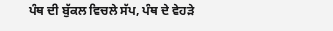ਪੰਥ ਦੀ ਬੁੱਕਲ ਵਿਚਲੇ ਸੱਪ, ਪੰਥ ਦੇ ਵੇਹੜੇ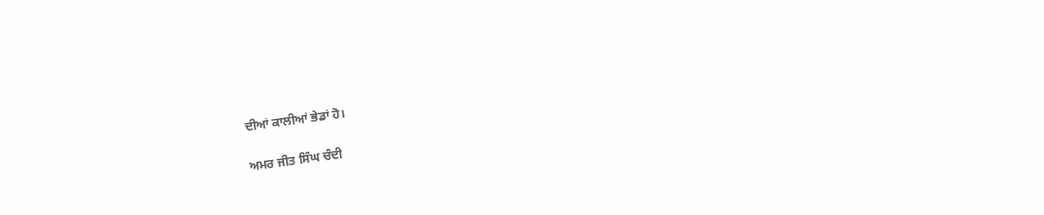ਦੀਆਂ ਕਾਲੀਆਂ ਭੇਡਾਂ ਹੋ।

ਅਮਰ ਜੀਤ ਸਿੰਘ ਚੰਦੀ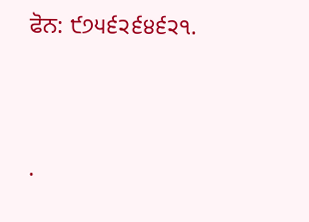ਫੋਨ: ੯੭੫੬੨੬੪੬੨੧.




.